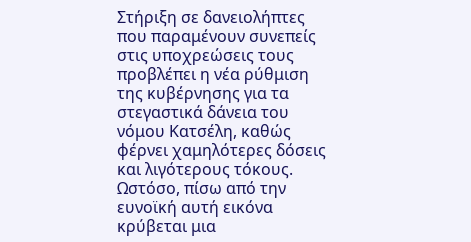Στήριξη σε δανειολήπτες που παραμένουν συνεπείς στις υποχρεώσεις τους προβλέπει η νέα ρύθμιση της κυβέρνησης για τα στεγαστικά δάνεια του νόμου Κατσέλη, καθώς φέρνει χαμηλότερες δόσεις και λιγότερους τόκους. Ωστόσο, πίσω από την ευνοϊκή αυτή εικόνα κρύβεται μια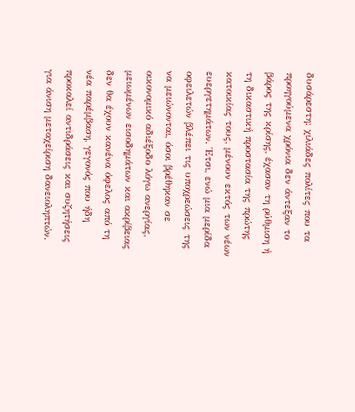δυσάρεστη: χιλιάδες πολίτες που τα προηγούμενα χρόνια δεν άντεξαν το βάρος της κρίσης, έχασαν τη ρύθμιση ή τη δικαστική προστασία της πρώτης κατοικίας τους, μένουν εκτός των νέων ευεργετημάτων. Έτσι, ενώ μια μερίδα οφειλετών βλέπει τις υποχρεώσεις της να μειώνονται, όσοι βρέθηκαν σε οικονομικό αδιέξοδο λόγω ανεργίας, μειωμένων εισοδημάτων και ακρίβειας δεν θα έχουν κανένα όφελος από τη νέα παρέμβαση, γεγονός που ήδη προκαλεί αντιδράσεις και συζητήσεις για άνιση μεταχείριση δανειοληπτών.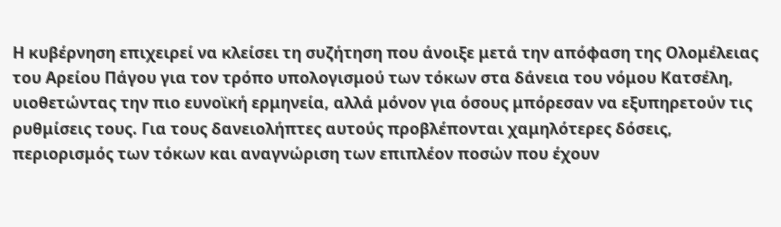Η κυβέρνηση επιχειρεί να κλείσει τη συζήτηση που άνοιξε μετά την απόφαση της Ολομέλειας του Αρείου Πάγου για τον τρόπο υπολογισμού των τόκων στα δάνεια του νόμου Κατσέλη, υιοθετώντας την πιο ευνοϊκή ερμηνεία, αλλά μόνον για όσους μπόρεσαν να εξυπηρετούν τις ρυθμίσεις τους. Για τους δανειολήπτες αυτούς προβλέπονται χαμηλότερες δόσεις, περιορισμός των τόκων και αναγνώριση των επιπλέον ποσών που έχουν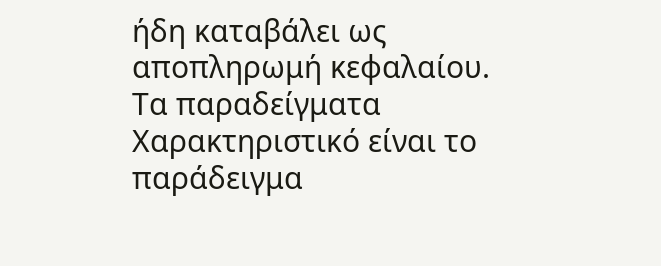ήδη καταβάλει ως αποπληρωμή κεφαλαίου.
Τα παραδείγματα
Χαρακτηριστικό είναι το παράδειγμα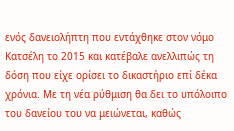ενός δανειολήπτη που εντάχθηκε στον νόμο Κατσέλη το 2015 και κατέβαλε ανελλιπώς τη δόση που είχε ορίσει το δικαστήριο επί δέκα χρόνια. Με τη νέα ρύθμιση θα δει το υπόλοιπο του δανείου του να μειώνεται, καθώς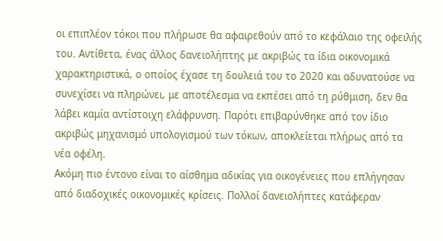οι επιπλέον τόκοι που πλήρωσε θα αφαιρεθούν από το κεφάλαιο της οφειλής του. Αντίθετα, ένας άλλος δανειολήπτης με ακριβώς τα ίδια οικονομικά χαρακτηριστικά, ο οποίος έχασε τη δουλειά του το 2020 και αδυνατούσε να συνεχίσει να πληρώνει, με αποτέλεσμα να εκπέσει από τη ρύθμιση, δεν θα λάβει καμία αντίστοιχη ελάφρυνση. Παρότι επιβαρύνθηκε από τον ίδιο ακριβώς μηχανισμό υπολογισμού των τόκων, αποκλείεται πλήρως από τα νέα οφέλη.
Ακόμη πιο έντονο είναι το αίσθημα αδικίας για οικογένειες που επλήγησαν από διαδοχικές οικονομικές κρίσεις. Πολλοί δανειολήπτες κατάφεραν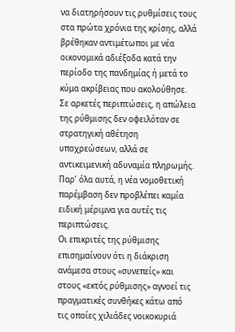να διατηρήσουν τις ρυθμίσεις τους στα πρώτα χρόνια της κρίσης, αλλά βρέθηκαν αντιμέτωποι με νέα οικονομικά αδιέξοδα κατά την περίοδο της πανδημίας ή μετά το κύμα ακρίβειας που ακολούθησε. Σε αρκετές περιπτώσεις, η απώλεια της ρύθμισης δεν οφειλόταν σε στρατηγική αθέτηση υποχρεώσεων, αλλά σε αντικειμενική αδυναμία πληρωμής. Παρ’ όλα αυτά, η νέα νομοθετική παρέμβαση δεν προβλέπει καμία ειδική μέριμνα για αυτές τις περιπτώσεις.
Οι επικριτές της ρύθμισης επισημαίνουν ότι η διάκριση ανάμεσα στους «συνεπείς» και στους «εκτός ρύθμισης» αγνοεί τις πραγματικές συνθήκες κάτω από τις οποίες χιλιάδες νοικοκυριά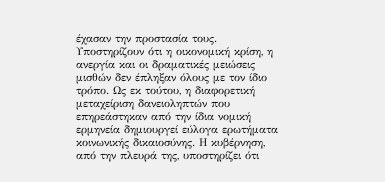έχασαν την προστασία τους. Υποστηρίζουν ότι η οικονομική κρίση, η ανεργία και οι δραματικές μειώσεις μισθών δεν έπληξαν όλους με τον ίδιο τρόπο. Ως εκ τούτου, η διαφορετική μεταχείριση δανειοληπτών που επηρεάστηκαν από την ίδια νομική ερμηνεία δημιουργεί εύλογα ερωτήματα κοινωνικής δικαιοσύνης. Η κυβέρνηση, από την πλευρά της, υποστηρίζει ότι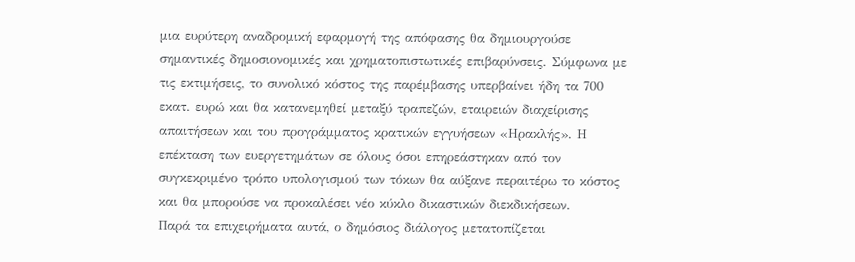μια ευρύτερη αναδρομική εφαρμογή της απόφασης θα δημιουργούσε σημαντικές δημοσιονομικές και χρηματοπιστωτικές επιβαρύνσεις. Σύμφωνα με τις εκτιμήσεις, το συνολικό κόστος της παρέμβασης υπερβαίνει ήδη τα 700 εκατ. ευρώ και θα κατανεμηθεί μεταξύ τραπεζών, εταιρειών διαχείρισης απαιτήσεων και του προγράμματος κρατικών εγγυήσεων «Ηρακλής». Η επέκταση των ευεργετημάτων σε όλους όσοι επηρεάστηκαν από τον συγκεκριμένο τρόπο υπολογισμού των τόκων θα αύξανε περαιτέρω το κόστος και θα μπορούσε να προκαλέσει νέο κύκλο δικαστικών διεκδικήσεων.
Παρά τα επιχειρήματα αυτά, ο δημόσιος διάλογος μετατοπίζεται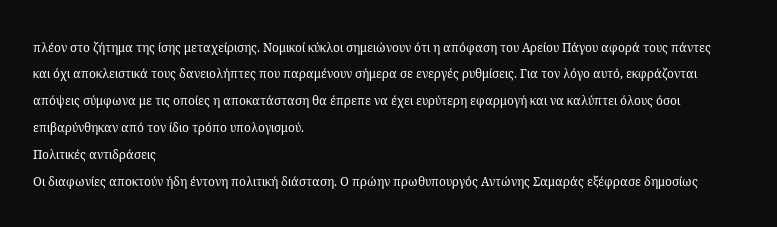πλέον στο ζήτημα της ίσης μεταχείρισης. Νομικοί κύκλοι σημειώνουν ότι η απόφαση του Αρείου Πάγου αφορά τους πάντες και όχι αποκλειστικά τους δανειολήπτες που παραμένουν σήμερα σε ενεργές ρυθμίσεις. Για τον λόγο αυτό, εκφράζονται απόψεις σύμφωνα με τις οποίες η αποκατάσταση θα έπρεπε να έχει ευρύτερη εφαρμογή και να καλύπτει όλους όσοι επιβαρύνθηκαν από τον ίδιο τρόπο υπολογισμού.
Πολιτικές αντιδράσεις
Οι διαφωνίες αποκτούν ήδη έντονη πολιτική διάσταση. Ο πρώην πρωθυπουργός Αντώνης Σαμαράς εξέφρασε δημοσίως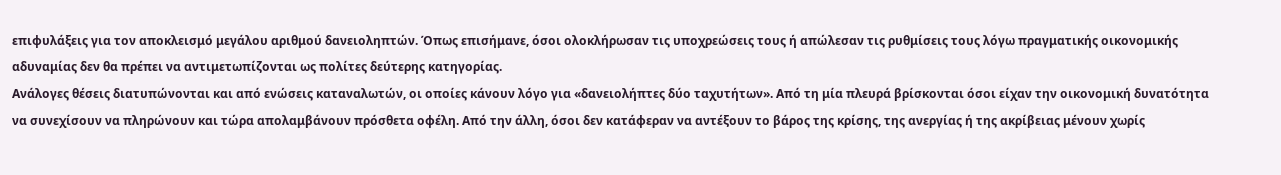επιφυλάξεις για τον αποκλεισμό μεγάλου αριθμού δανειοληπτών. Όπως επισήμανε, όσοι ολοκλήρωσαν τις υποχρεώσεις τους ή απώλεσαν τις ρυθμίσεις τους λόγω πραγματικής οικονομικής αδυναμίας δεν θα πρέπει να αντιμετωπίζονται ως πολίτες δεύτερης κατηγορίας.
Ανάλογες θέσεις διατυπώνονται και από ενώσεις καταναλωτών, οι οποίες κάνουν λόγο για «δανειολήπτες δύο ταχυτήτων». Από τη μία πλευρά βρίσκονται όσοι είχαν την οικονομική δυνατότητα να συνεχίσουν να πληρώνουν και τώρα απολαμβάνουν πρόσθετα οφέλη. Από την άλλη, όσοι δεν κατάφεραν να αντέξουν το βάρος της κρίσης, της ανεργίας ή της ακρίβειας μένουν χωρίς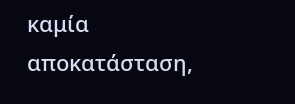καμία αποκατάσταση,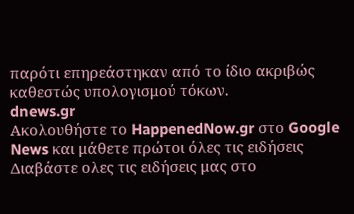παρότι επηρεάστηκαν από το ίδιο ακριβώς καθεστώς υπολογισμού τόκων.
dnews.gr
Ακολουθήστε το HappenedNow.gr στο Google News και μάθετε πρώτοι όλες τις ειδήσεις
Διαβάστε ολες τις ειδήσεις μας στο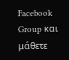Facebook Group και μάθετε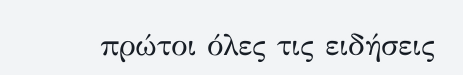πρώτοι όλες τις ειδήσεις